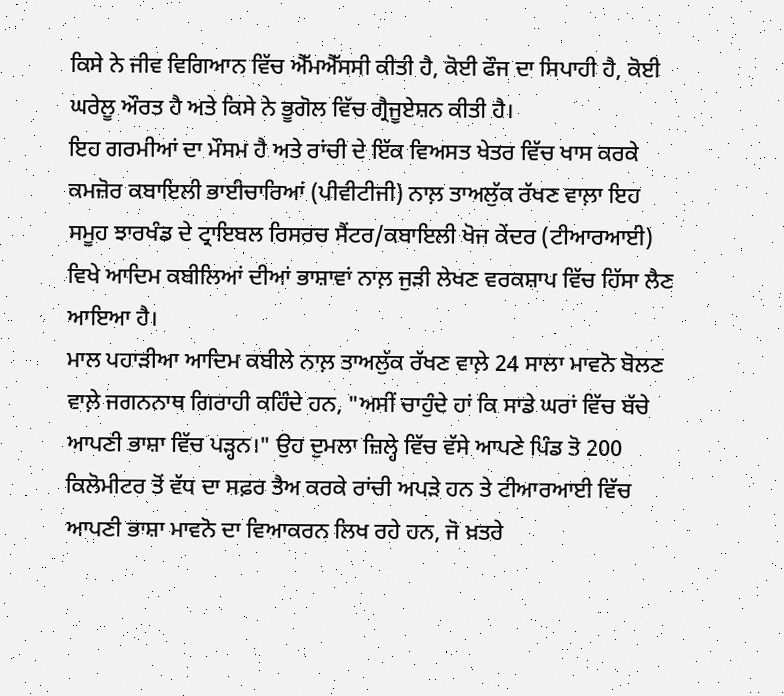ਕਿਸੇ ਨੇ ਜੀਵ ਵਿਗਿਆਨ ਵਿੱਚ ਐੱਮਐੱਸਸੀ ਕੀਤੀ ਹੈ, ਕੋਈ ਫੌਜ ਦਾ ਸਿਪਾਹੀ ਹੈ, ਕੋਈ ਘਰੇਲੂ ਔਰਤ ਹੈ ਅਤੇ ਕਿਸੇ ਨੇ ਭੂਗੋਲ ਵਿੱਚ ਗ੍ਰੈਜੂਏਸ਼ਨ ਕੀਤੀ ਹੈ।
ਇਹ ਗਰਮੀਆਂ ਦਾ ਮੌਸਮ ਹੈ ਅਤੇ ਰਾਂਚੀ ਦੇ ਇੱਕ ਵਿਅਸਤ ਖੇਤਰ ਵਿੱਚ ਖਾਸ ਕਰਕੇ ਕਮਜ਼ੋਰ ਕਬਾਇਲੀ ਭਾਈਚਾਰਿਆਂ (ਪੀਵੀਟੀਜੀ) ਨਾਲ਼ ਤਾਅਲੁੱਕ ਰੱਖਣ ਵਾਲ਼ਾ ਇਹ ਸਮੂਹ ਝਾਰਖੰਡ ਦੇ ਟ੍ਰਾਇਬਲ ਰਿਸਰਚ ਸੈਂਟਰ/ਕਬਾਇਲੀ ਖੋਜ ਕੇਂਦਰ (ਟੀਆਰਆਈ) ਵਿਖੇ ਆਦਿਮ ਕਬੀਲਿਆਂ ਦੀਆਂ ਭਾਸ਼ਾਵਾਂ ਨਾਲ਼ ਜੁੜੀ ਲੇਖਣ ਵਰਕਸ਼ਾਪ ਵਿੱਚ ਹਿੱਸਾ ਲੈਣ ਆਇਆ ਹੈ।
ਮਾਲ ਪਹਾੜੀਆ ਆਦਿਮ ਕਬੀਲੇ ਨਾਲ਼ ਤਾਅਲੁੱਕ ਰੱਖਣ ਵਾਲ਼ੇ 24 ਸਾਲਾ ਮਾਵਨੋ ਬੋਲਣ ਵਾਲ਼ੇ ਜਗਨਨਾਥ ਗਿਰਾਹੀ ਕਹਿੰਦੇ ਹਨ, "ਅਸੀਂ ਚਾਹੁੰਦੇ ਹਾਂ ਕਿ ਸਾਡੇ ਘਰਾਂ ਵਿੱਚ ਬੱਚੇ ਆਪਣੀ ਭਾਸ਼ਾ ਵਿੱਚ ਪੜ੍ਹਨ।" ਉਹ ਦੁਮਲਾ ਜ਼ਿਲ੍ਹੇ ਵਿੱਚ ਵੱਸੇ ਆਪਣੇ ਪਿੰਡ ਤੋ 200 ਕਿਲੋਮੀਟਰ ਤੋਂ ਵੱਧ ਦਾ ਸਫ਼ਰ ਤੈਅ ਕਰਕੇ ਰਾਂਚੀ ਅਪੜੇ ਹਨ ਤੇ ਟੀਆਰਆਈ ਵਿੱਚ ਆਪਣੀ ਭਾਸ਼ਾ ਮਾਵਨੋ ਦਾ ਵਿਆਕਰਨ ਲਿਖ ਰਹੇ ਹਨ, ਜੋ ਖ਼ਤਰੇ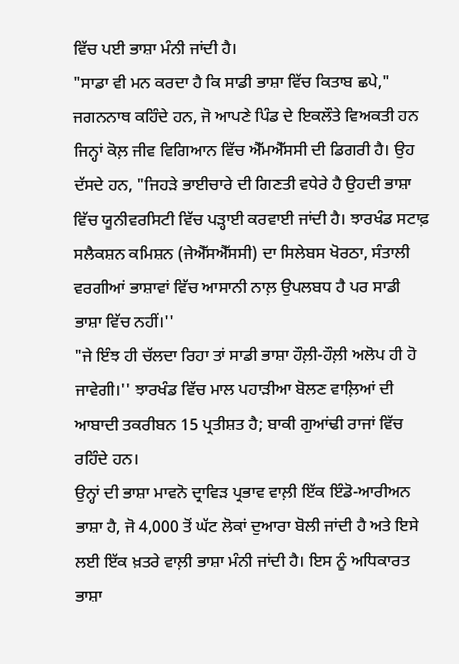ਵਿੱਚ ਪਈ ਭਾਸ਼ਾ ਮੰਨੀ ਜਾਂਦੀ ਹੈ।
"ਸਾਡਾ ਵੀ ਮਨ ਕਰਦਾ ਹੈ ਕਿ ਸਾਡੀ ਭਾਸ਼ਾ ਵਿੱਚ ਕਿਤਾਬ ਛਪੇ," ਜਗਨਨਾਥ ਕਹਿੰਦੇ ਹਨ, ਜੋ ਆਪਣੇ ਪਿੰਡ ਦੇ ਇਕਲੌਤੇ ਵਿਅਕਤੀ ਹਨ ਜਿਨ੍ਹਾਂ ਕੋਲ਼ ਜੀਵ ਵਿਗਿਆਨ ਵਿੱਚ ਐੱਮਐੱਸਸੀ ਦੀ ਡਿਗਰੀ ਹੈ। ਉਹ ਦੱਸਦੇ ਹਨ, "ਜਿਹੜੇ ਭਾਈਚਾਰੇ ਦੀ ਗਿਣਤੀ ਵਧੇਰੇ ਹੈ ਉਹਦੀ ਭਾਸ਼ਾ ਵਿੱਚ ਯੂਨੀਵਰਸਿਟੀ ਵਿੱਚ ਪੜ੍ਹਾਈ ਕਰਵਾਈ ਜਾਂਦੀ ਹੈ। ਝਾਰਖੰਡ ਸਟਾਫ਼ ਸਲੈਕਸ਼ਨ ਕਮਿਸ਼ਨ (ਜੇਐੱਸਐੱਸਸੀ) ਦਾ ਸਿਲੇਬਸ ਖੋਰਠਾ, ਸੰਤਾਲੀ ਵਰਗੀਆਂ ਭਾਸ਼ਾਵਾਂ ਵਿੱਚ ਆਸਾਨੀ ਨਾਲ਼ ਉਪਲਬਧ ਹੈ ਪਰ ਸਾਡੀ ਭਾਸ਼ਾ ਵਿੱਚ ਨਹੀਂ।''
"ਜੇ ਇੰਝ ਹੀ ਚੱਲਦਾ ਰਿਹਾ ਤਾਂ ਸਾਡੀ ਭਾਸ਼ਾ ਹੌਲ਼ੀ-ਹੌਲ਼ੀ ਅਲੋਪ ਹੀ ਹੋ ਜਾਵੇਗੀ।'' ਝਾਰਖੰਡ ਵਿੱਚ ਮਾਲ ਪਹਾੜੀਆ ਬੋਲਣ ਵਾਲ਼ਿਆਂ ਦੀ ਆਬਾਦੀ ਤਕਰੀਬਨ 15 ਪ੍ਰਤੀਸ਼ਤ ਹੈ; ਬਾਕੀ ਗੁਆਂਢੀ ਰਾਜਾਂ ਵਿੱਚ ਰਹਿੰਦੇ ਹਨ।
ਉਨ੍ਹਾਂ ਦੀ ਭਾਸ਼ਾ ਮਾਵਨੋ ਦ੍ਰਾਵਿੜ ਪ੍ਰਭਾਵ ਵਾਲ਼ੀ ਇੱਕ ਇੰਡੋ-ਆਰੀਅਨ ਭਾਸ਼ਾ ਹੈ, ਜੋ 4,000 ਤੋਂ ਘੱਟ ਲੋਕਾਂ ਦੁਆਰਾ ਬੋਲੀ ਜਾਂਦੀ ਹੈ ਅਤੇ ਇਸੇ ਲਈ ਇੱਕ ਖ਼ਤਰੇ ਵਾਲ਼ੀ ਭਾਸ਼ਾ ਮੰਨੀ ਜਾਂਦੀ ਹੈ। ਇਸ ਨੂੰ ਅਧਿਕਾਰਤ ਭਾਸ਼ਾ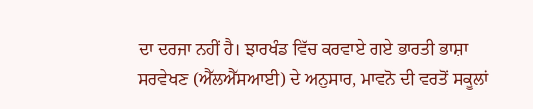ਦਾ ਦਰਜਾ ਨਹੀਂ ਹੈ। ਝਾਰਖੰਡ ਵਿੱਚ ਕਰਵਾਏ ਗਏ ਭਾਰਤੀ ਭਾਸ਼ਾ ਸਰਵੇਖਣ (ਐੱਲਐੱਸਆਈ) ਦੇ ਅਨੁਸਾਰ, ਮਾਵਨੋ ਦੀ ਵਰਤੋਂ ਸਕੂਲਾਂ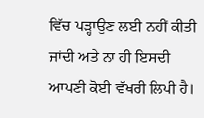ਵਿੱਚ ਪੜ੍ਹਾਉਣ ਲਈ ਨਹੀਂ ਕੀਤੀ ਜਾਂਦੀ ਅਤੇ ਨਾ ਹੀ ਇਸਦੀ ਆਪਣੀ ਕੋਈ ਵੱਖਰੀ ਲਿਪੀ ਹੈ।